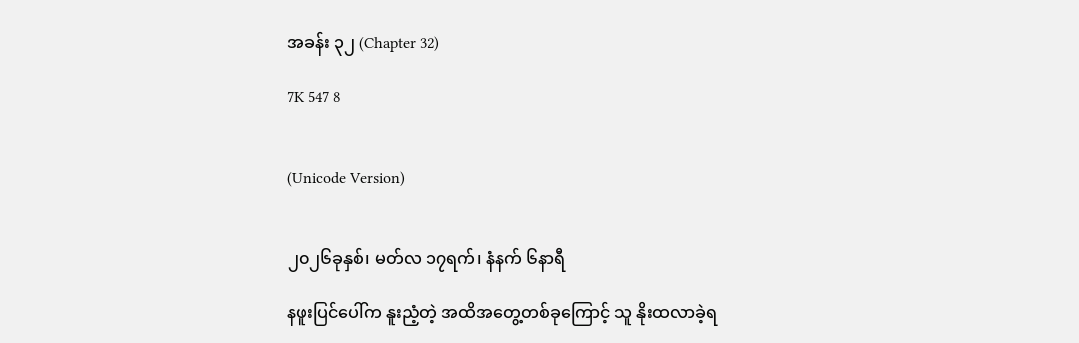အခန်း ၃၂ (Chapter 32)

7K 547 8


(Unicode Version)


၂၀၂၆ခုနှစ်၊ မတ်လ ၁၇ရက်၊ နံနက် ၆နာရီ

နဖူးပြင်ပေါ်က နူးညံ့တဲ့ အထိအတွေ့တစ်ခုကြောင့် သူ နိုးထလာခဲ့ရ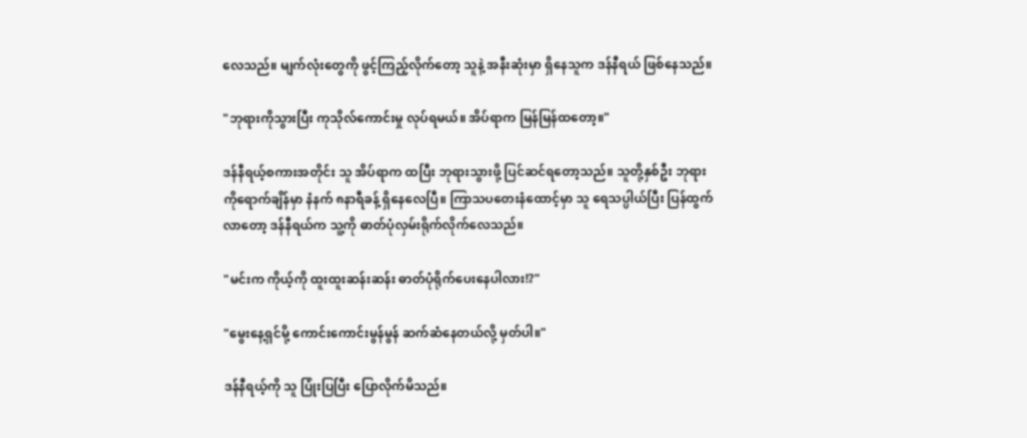လေသည်။ မျက်လုံးတွေကို ဖွင့်ကြည့်လိုက်တော့ သူနဲ့ အနီးဆုံးမှာ ရှိနေသူက ဒန်နီရယ် ဖြစ်နေသည်။

"ဘုရားကိုသွားပြီး ကုသိုလ်ကောင်းမှု လုပ်ရမယ်။ အိပ်ရာက မြန်မြန်ထတော့။"

ဒန်နီရယ့်စကားအတိုင်း သူ အိပ်ရာက ထပြီး ဘုရားသွားဖို့ ပြင်ဆင်ရတော့သည်။ သူတို့နှစ်ဦး ဘုရားကိုရောက်ချိန်မှာ နံနက် ၈နာရီခန့် ရှိနေလေပြီ။ ကြာသပတေးနံထောင့်မှာ သူ ရေသပ္ပါယ်ပြီး ပြန်ထွက်လာတော့ ဒန်နီရယ်က သူ့ကို ဓာတ်ပုံလှမ်းရိုက်လိုက်လေသည်။

"မင်းက ကိုယ့်ကို ထူးထူးဆန်းဆန်း ဓာတ်ပုံရိုက်ပေးနေပါလား!?"

"မွေးနေ့ရှင်မို့ ကောင်းကောင်းမွန်မွန် ဆက်ဆံနေတယ်လို့ မှတ်ပါ။"

ဒန်နီရယ့်ကို သူ ပြုံးပြပြီး ပြောလိုက်မိသည်။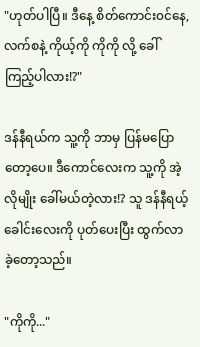"ဟုတ်ပါပြီ။ ဒီနေ့ စိတ်ကောင်း၀င်နေ,လက်စနဲ့ ကိုယ့်ကို ကိုကို လို့ ခေါ်ကြည့်ပါလား!?"

ဒန်နီရယ်က သူ့ကို ဘာမှ ပြန်မပြောတော့ပေ။ ဒီကောင်လေးက သူ့ကို အဲ့လိုမျိုး ခေါ်မယ်တဲ့လား!? သူ ဒန်နီရယ့်ခေါင်းလေးကို ပုတ်ပေးပြီး ထွက်လာခဲ့တော့သည်။

"ကိုကို..."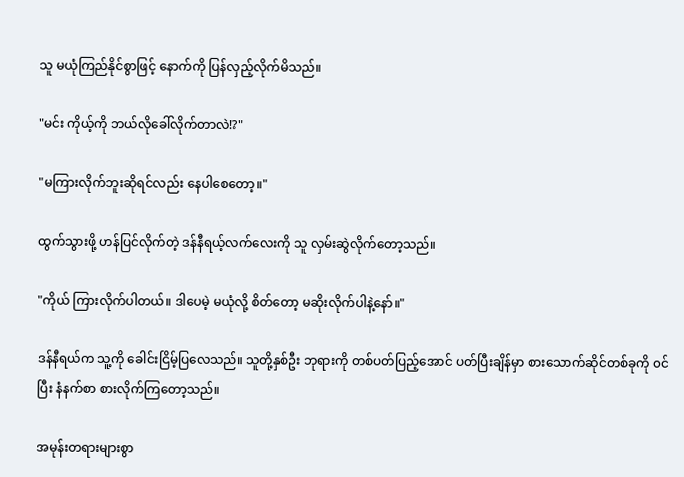သူ မယုံကြည်နိုင်စွာဖြင့် နောက်ကို ပြန်လှည့်လိုက်မိသည်။

"မင်း ကိုယ့်ကို ဘယ်လိုခေါ်လိုက်တာလဲ!?"

"မကြားလိုက်ဘူးဆိုရင်လည်း နေပါစေတော့။"

ထွက်သွားဖို့ ဟန်ပြင်လိုက်တဲ့ ဒန်နီရယ့်လက်လေးကို သူ လှမ်းဆွဲလိုက်တော့သည်။

"ကိုယ် ကြားလိုက်ပါတယ်။ ဒါပေမဲ့ မယုံလို့ စိတ်တော့ မဆိုးလိုက်ပါနဲ့နော်။"

ဒန်နီရယ်က သူ့ကို ခေါင်းငြိမ့်ပြလေသည်။ သူတို့နှစ်ဦး ဘုရားကို တစ်ပတ်ပြည့်အောင် ပတ်ပြီးချိန်မှာ စားသောက်ဆိုင်တစ်ခုကို ၀င်ပြီး နံနက်စာ စားလိုက်ကြတော့သည်။

အမုန်းတရားများစွာ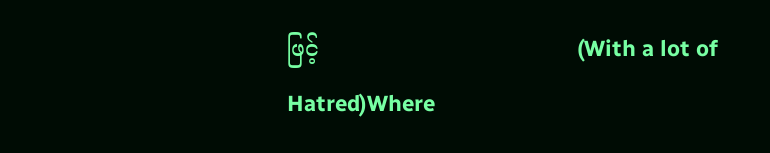ဖြင့်                                    (With a lot of Hatred)Where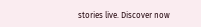stories live. Discover now